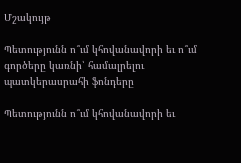Մշակույթ

Պետությունն ո՞ւմ կհովանավորի եւ ո՞ւմ գործերը կառնի՝ համալրելու պատկերասրահի ֆոնդերը

Պետությունն ո՞ւմ կհովանավորի եւ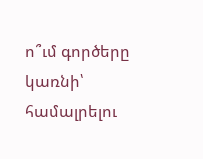ո՞ւմ գործերը կառնի՝ համալրելու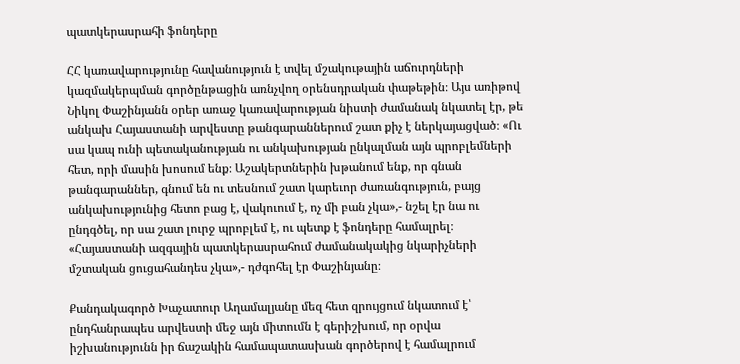պատկերասրահի ֆոնդերը

ՀՀ կառավարությունը հավանություն է տվել մշակութային աճուրդների կազմակերպման գործընթացին առնչվող օրենսդրական փաթեթին։ Այս առիթով Նիկոլ Փաշինյանն օրեր առաջ կառավարության նիստի ժամանակ նկատել էր, թե անկախ Հայաստանի արվեստը թանգարաններում շատ քիչ է ներկայացված։ «Ու սա կապ ունի պետականության ու անկախության ընկալման այն պրոբլեմների հետ, որի մասին խոսում ենք։ Աշակերտներին խթանում ենք, որ գնան թանգարաններ, գնում են ու տեսնում շատ կարեւոր ժառանգություն, բայց անկախությունից հետո բաց է, վակուում է, ոչ մի բան չկա»,- նշել էր նա ու ընդգծել, որ սա շատ լուրջ պրոբլեմ է, ու պետք է ֆոնդերը համալրել։ «Հայաստանի ազգային պատկերասրահում ժամանակակից նկարիչների մշտական ցուցահանդես չկա»,- դժգոհել էր Փաշինյանը։

Քանդակագործ Խաչատուր Աղամալյանը մեզ հետ զրույցում նկատում է՝ ընդհանրապես արվեստի մեջ այն միտումն է գերիշխում, որ օրվա իշխանությունն իր ճաշակին համապատասխան գործերով է համալրում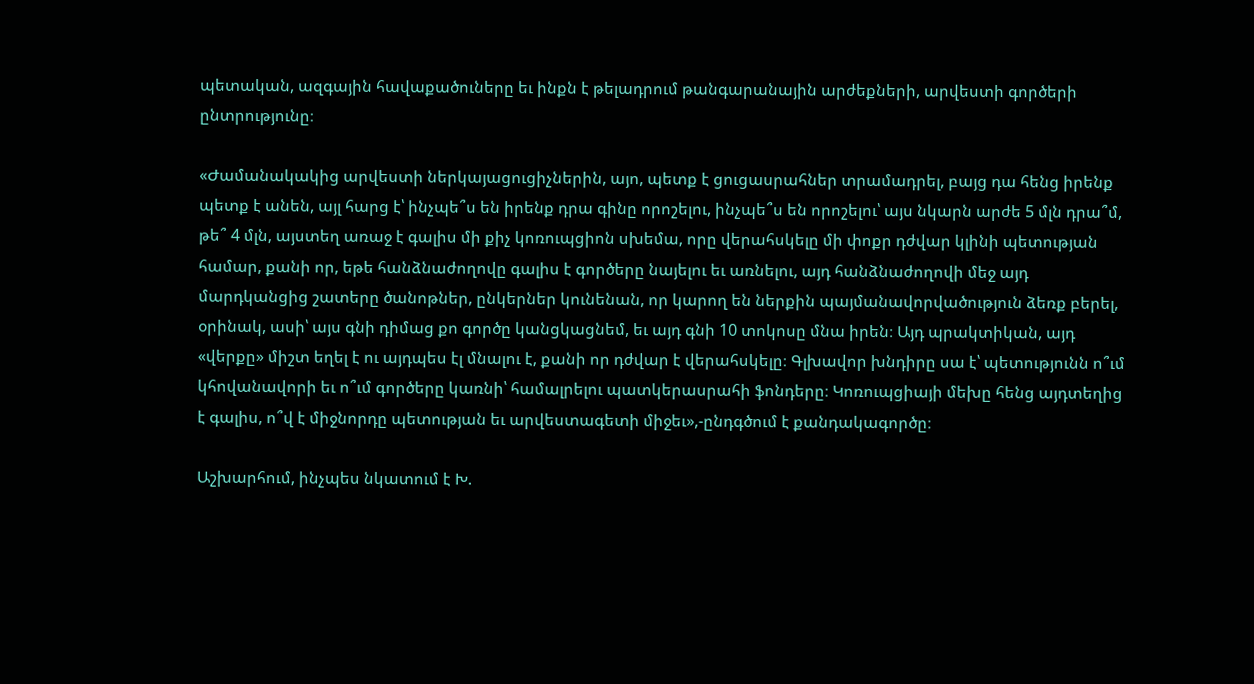պետական, ազգային հավաքածուները եւ ինքն է թելադրում թանգարանային արժեքների, արվեստի գործերի ընտրությունը։

«Ժամանակակից արվեստի ներկայացուցիչներին, այո, պետք է ցուցասրահներ տրամադրել, բայց դա հենց իրենք պետք է անեն, այլ հարց է՝ ինչպե՞ս են իրենք դրա գինը որոշելու, ինչպե՞ս են որոշելու՝ այս նկարն արժե 5 մլն դրա՞մ, թե՞ 4 մլն, այստեղ առաջ է գալիս մի քիչ կոռուպցիոն սխեմա, որը վերահսկելը մի փոքր դժվար կլինի պետության համար, քանի որ, եթե հանձնաժողովը գալիս է գործերը նայելու եւ առնելու, այդ հանձնաժողովի մեջ այդ մարդկանցից շատերը ծանոթներ, ընկերներ կունենան, որ կարող են ներքին պայմանավորվածություն ձեռք բերել, օրինակ, ասի՝ այս գնի դիմաց քո գործը կանցկացնեմ, եւ այդ գնի 10 տոկոսը մնա իրեն։ Այդ պրակտիկան, այդ «վերքը» միշտ եղել է ու այդպես էլ մնալու է, քանի որ դժվար է վերահսկելը։ Գլխավոր խնդիրը սա է՝ պետությունն ո՞ւմ կհովանավորի եւ ո՞ւմ գործերը կառնի՝ համալրելու պատկերասրահի ֆոնդերը։ Կոռուպցիայի մեխը հենց այդտեղից է գալիս, ո՞վ է միջնորդը պետության եւ արվեստագետի միջեւ»,-ընդգծում է քանդակագործը։

Աշխարհում, ինչպես նկատում է Խ.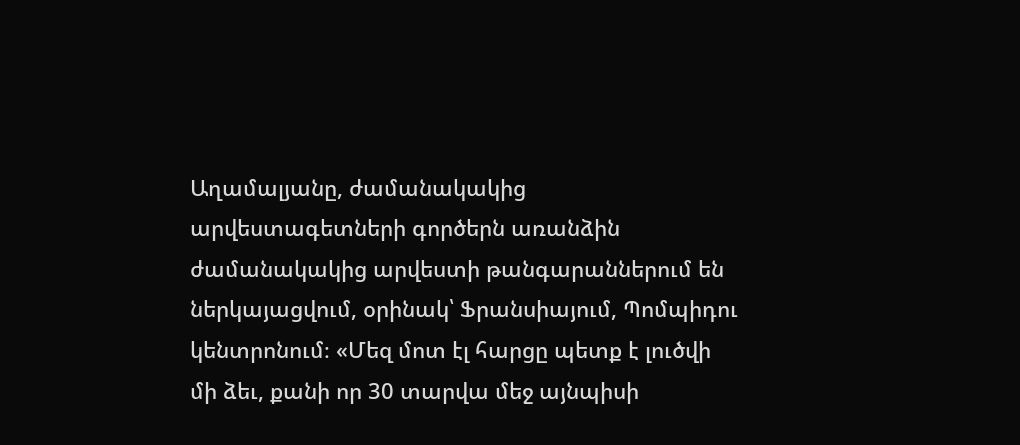Աղամալյանը, ժամանակակից արվեստագետների գործերն առանձին ժամանակակից արվեստի թանգարաններում են ներկայացվում, օրինակ՝ Ֆրանսիայում, Պոմպիդու կենտրոնում։ «Մեզ մոտ էլ հարցը պետք է լուծվի մի ձեւ, քանի որ 30 տարվա մեջ այնպիսի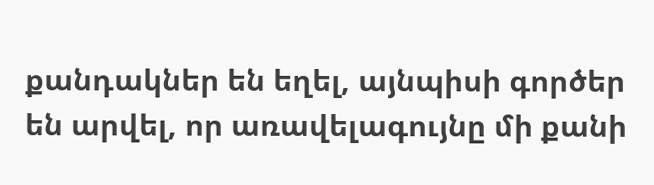քանդակներ են եղել, այնպիսի գործեր են արվել, որ առավելագույնը մի քանի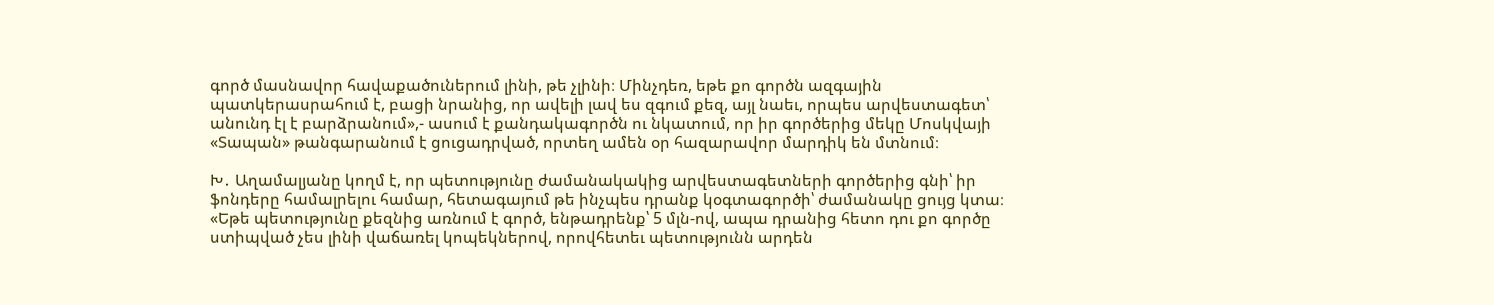գործ մասնավոր հավաքածուներում լինի, թե չլինի։ Մինչդեռ, եթե քո գործն ազգային պատկերասրահում է, բացի նրանից, որ ավելի լավ ես զգում քեզ, այլ նաեւ, որպես արվեստագետ՝ անունդ էլ է բարձրանում»,- ասում է քանդակագործն ու նկատում, որ իր գործերից մեկը Մոսկվայի «Տապան» թանգարանում է ցուցադրված, որտեղ ամեն օր հազարավոր մարդիկ են մտնում։

Խ․ Աղամալյանը կողմ է, որ պետությունը ժամանակակից արվեստագետների գործերից գնի՝ իր ֆոնդերը համալրելու համար, հետագայում թե ինչպես դրանք կօգտագործի՝ ժամանակը ցույց կտա։ «Եթե պետությունը քեզնից առնում է գործ, ենթադրենք՝ 5 մլն-ով, ապա դրանից հետո դու քո գործը ստիպված չես լինի վաճառել կոպեկներով, որովհետեւ պետությունն արդեն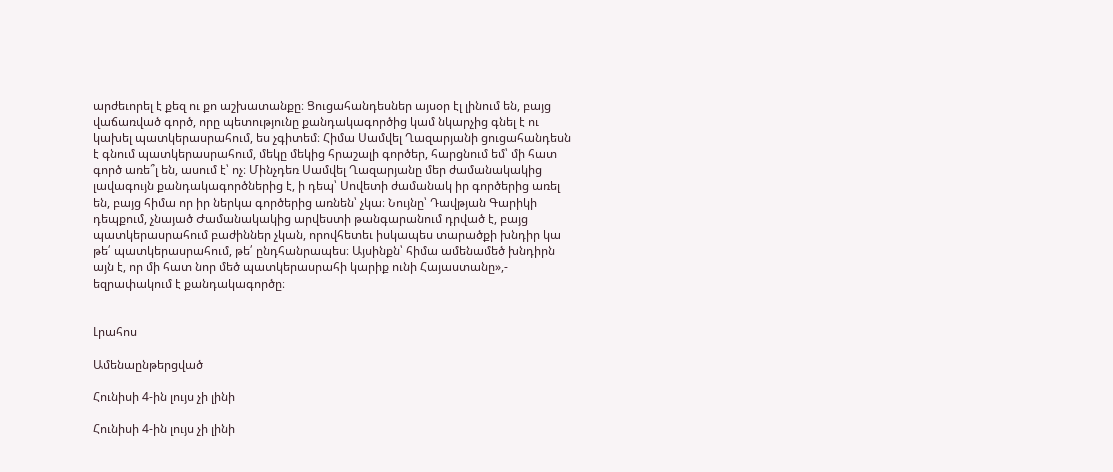արժեւորել է քեզ ու քո աշխատանքը։ Ցուցահանդեսներ այսօր էլ լինում են, բայց վաճառված գործ, որը պետությունը քանդակագործից կամ նկարչից գնել է ու կախել պատկերասրահում, ես չգիտեմ։ Հիմա Սամվել Ղազարյանի ցուցահանդեսն է գնում պատկերասրահում, մեկը մեկից հրաշալի գործեր, հարցնում եմ՝ մի հատ գործ առե՞լ են, ասում է՝ ոչ։ Մինչդեռ Սամվել Ղազարյանը մեր ժամանակակից լավագույն քանդակագործներից է, ի դեպ՝ Սովետի ժամանակ իր գործերից առել են, բայց հիմա որ իր ներկա գործերից առնեն՝ չկա։ Նույնը՝ Դավթյան Գարիկի դեպքում, չնայած Ժամանակակից արվեստի թանգարանում դրված է, բայց պատկերասրահում բաժիններ չկան, որովհետեւ իսկապես տարածքի խնդիր կա թե՛ պատկերասրահում, թե՛ ընդհանրապես։ Այսինքն՝ հիմա ամենամեծ խնդիրն այն է, որ մի հատ նոր մեծ պատկերասրահի կարիք ունի Հայաստանը»,- եզրափակում է քանդակագործը։


Լրահոս

Ամենաընթերցված

Հունիսի 4-ին լույս չի լինի

Հունիսի 4-ին լույս չի լինի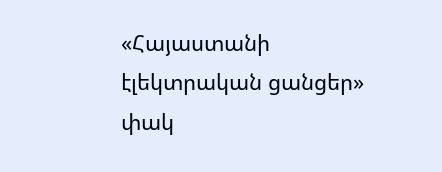«Հայաստանի էլեկտրական ցանցեր» փակ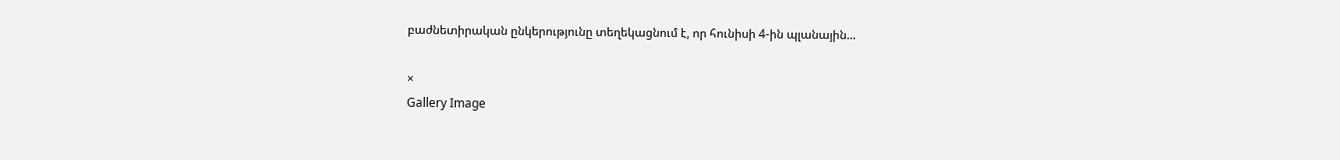բաժնետիրական ընկերությունը տեղեկացնում է, որ հունիսի 4-ին պլանային...

×
Gallery Image